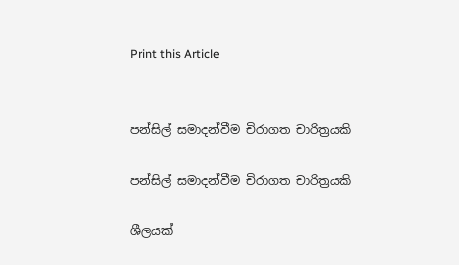Print this Article


පන්සිල් සමාදන්වීම චිරාගත චාරිත්‍රයකි

පන්සිල් සමාදන්වීම චිරාගත චාරිත්‍රයකි

ශීලයක්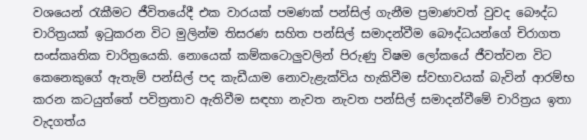වශයෙන් රැකීමට ජීවිතයේදී එක වාරයක් පමණක් පන්සිල් ගැනීම ප්‍රමාණවත් වුවද බෞද්ධ චාරිත්‍රයක් ඉටුකරන විට මුලින්ම තිසරණ සහිත පන්සිල් සමාදන්වීම බෞද්ධයන්ගේ චිරාගත සංස්කෘතික චාරිත්‍රයෙකි. නොයෙක් කම්කටොලුවලින් පිරුණු විෂම ලෝකයේ ජීවත්වන විට කෙනෙකුගේ ඇතැම් පන්සිල් පද කැඩීයාම නොවැළැක්විය හැකිවීම ස්වභාවයක් බැවින් ආරම්භ කරන කටයුත්තේ පවිත්‍රතාව ඇතිවීම සඳහා නැවත නැවත පන්සිල් සමාදන්වීමේ චාරිත්‍රය ඉතා වැදගත්ය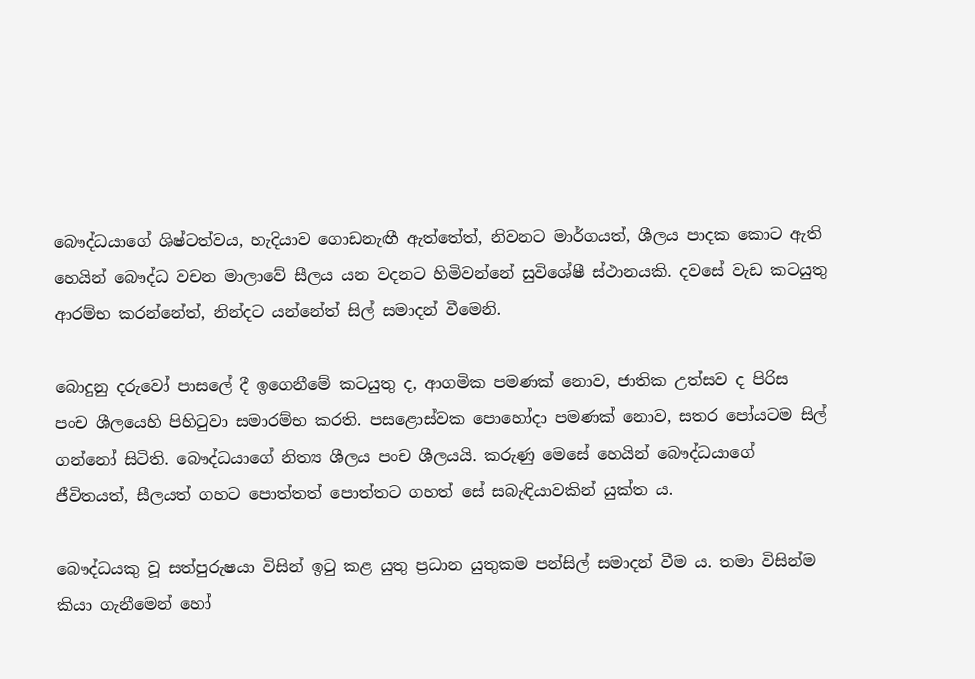බෞද්ධයාගේ ශිෂ්ටත්වය, හැදියාව ගොඩනැඟී ඇත්තේත්, නිවනට මාර්ගයත්, ශීලය පාදක කොට ඇති හෙයින් බෞද්ධ වචන මාලාවේ සීලය යන වදනට හිමිවන්නේ සුවිශේෂී ස්ථානයකි. දවසේ වැඩ කටයුතු ආරම්භ කරන්නේත්, නින්දට යන්නේත් සිල් සමාදන් වීමෙනි.

බොදුනු දරුවෝ පාසලේ දී ඉගෙනීමේ කටයුතු ද, ආගමික පමණක් නොව, ජාතික උත්සව ද පිරිස පංච ශීලයෙහි පිහිටුවා සමාරම්භ කරති. පසළොස්වක පොහෝදා පමණක් නොව, සතර පෝයටම සිල් ගන්නෝ සිටිති. බෞද්ධයාගේ නිත්‍ය ශීලය පංච ශීලයයි. කරුණු මෙසේ හෙයින් බෞද්ධයාගේ ජීවිතයත්, සීලයත් ගහට පොත්තත් පොත්තට ගහත් සේ සබැඳියාවකින් යුක්ත ය.

බෞද්ධයකු වූ සත්පුරුෂයා විසින් ඉටු කළ යුතු ප්‍රධාන යුතුකම පන්සිල් සමාදන් වීම ය. තමා විසින්ම කියා ගැනීමෙන් හෝ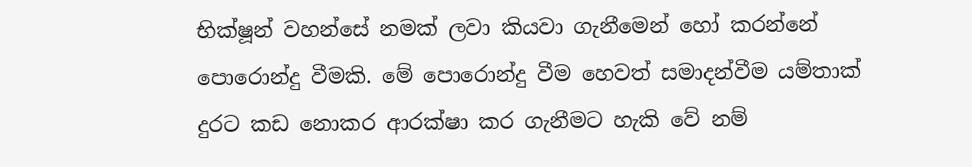භික්ෂූන් වහන්සේ නමක් ලවා කියවා ගැනීමෙන් හෝ කරන්නේ පොරොන්දු වීමකි. මේ පොරොන්දු වීම හෙවත් සමාදන්වීම යම්තාක් දුරට කඩ නොකර ආරක්ෂා කර ගැනීමට හැකි වේ නම්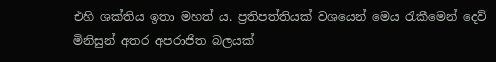එහි ශක්තිය ඉතා මහත් ය. ප්‍රතිපත්තියක් වශයෙන් මෙය රැකීමෙන් දෙව් මිනිසුන් අතර අපරාජිත බලයක්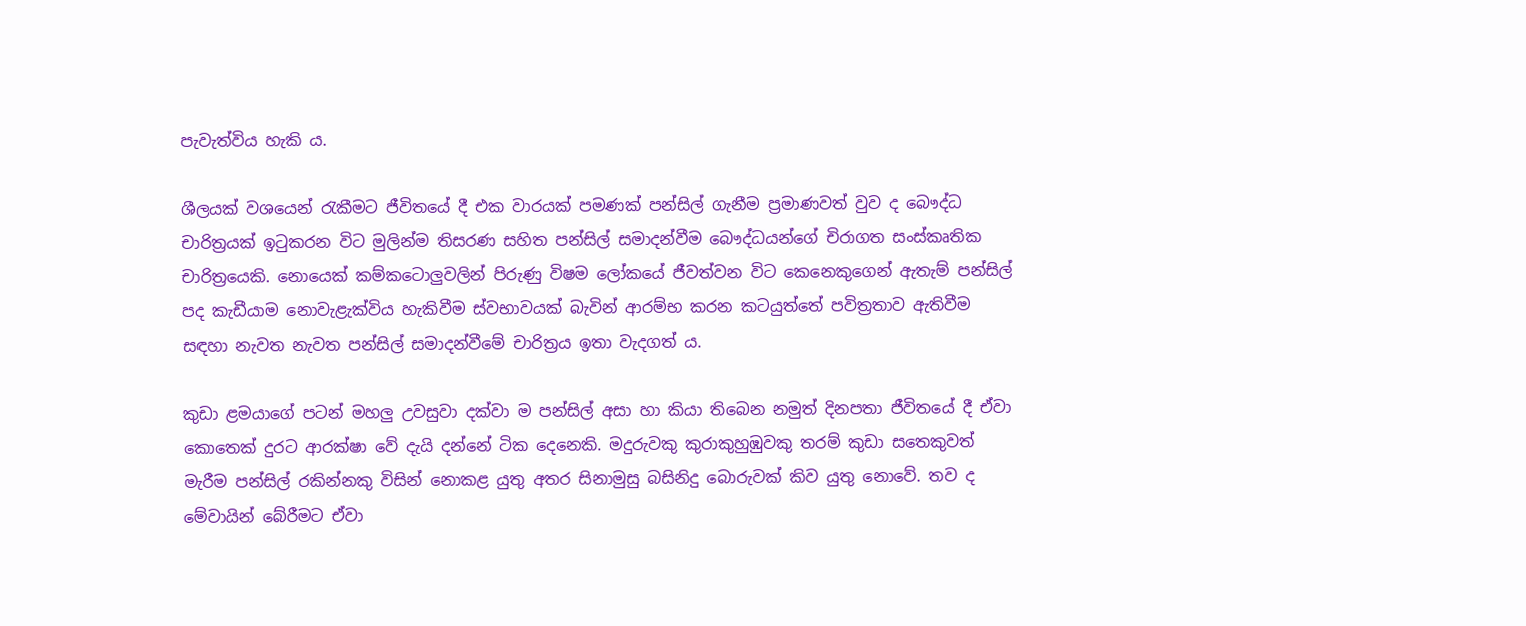පැවැත්විය හැකි ය.

ශීලයක් වශයෙන් රැකීමට ජීවිතයේ දී එක වාරයක් පමණක් පන්සිල් ගැනීම ප්‍රමාණවත් වුව ද බෞද්ධ චාරිත්‍රයක් ඉටුකරන විට මුලින්ම තිසරණ සහිත පන්සිල් සමාදන්වීම බෞද්ධයන්ගේ චිරාගත සංස්කෘතික චාරිත්‍රයෙකි. නොයෙක් කම්කටොලුවලින් පිරුණු විෂම ලෝකයේ ජීවත්වන විට කෙනෙකුගෙන් ඇතැම් පන්සිල් පද කැඩීයාම නොවැළැක්විය හැකිවීම ස්වභාවයක් බැවින් ආරම්භ කරන කටයුත්තේ පවිත්‍රතාව ඇතිවීම සඳහා නැවත නැවත පන්සිල් සමාදන්වීමේ චාරිත්‍රය ඉතා වැදගත් ය.

කුඩා ළමයාගේ පටන් මහලු උවසුවා දක්වා ම පන්සිල් අසා හා කියා තිබෙන නමුත් දිනපතා ජීවිතයේ දී ඒවා කොතෙක් දුරට ආරක්ෂා වේ දැයි දන්නේ ටික දෙනෙකි. මදුරුවකු කුරාකුහුඹුවකු තරම් කුඩා සතෙකුවත් මැරීම පන්සිල් රකින්නකු විසින් නොකළ යුතු අතර සිනාමුසු බසිනිදු බොරුවක් කිව යුතු නොවේ. තව ද මේවායින් බේරීමට ඒවා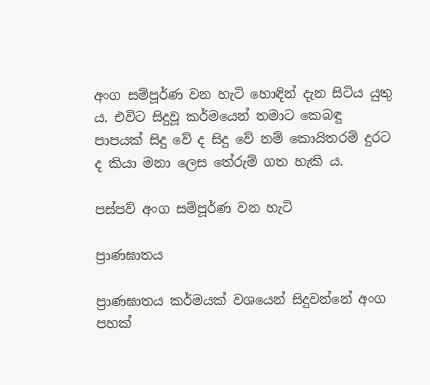අංග සම්පූර්ණ වන හැටි හොඳින් දැන සිටිය යුතු ය. එවිට සිදුවූ කර්මයෙන් තමාට කෙබඳු පාපයක් සිදු වේ ද සිදු වේ නම් කොයිතරම් දුරට ද කියා මනා ලෙස තේරුම් ගත හැකි ය.

පස්පව් අංග සම්පූර්ණ වන හැටි

ප්‍රාණඝාතය

ප්‍රාණඝාතය කර්මයක් වශයෙන් සිදුවන්නේ අංග පහක්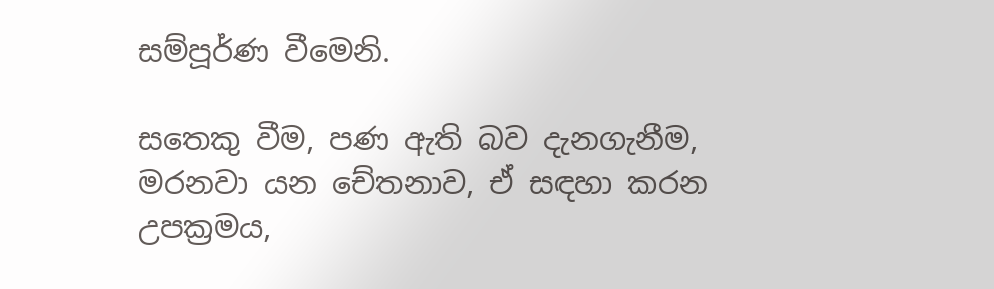සම්පූර්ණ වීමෙනි.

සතෙකු වීම, පණ ඇති බව දැනගැනීම, මරනවා යන චේතනාව, ඒ සඳහා කරන උපක්‍රමය,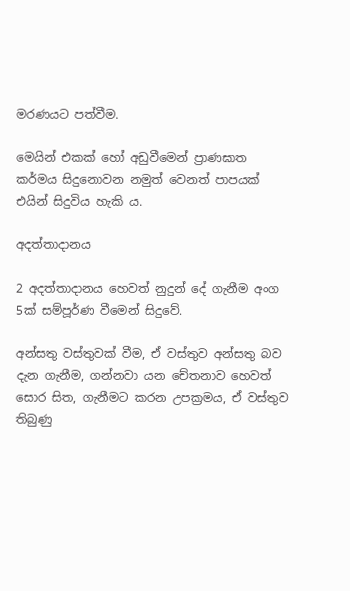මරණයට පත්වීම.

මෙයින් එකක් හෝ අඩුවීමෙන් ප්‍රාණඝාත කර්මය සිදුනොවන නමුත් වෙනත් පාපයක් එයින් සිදුවිය හැකි ය.

අදත්තාදානය

2 අදත්තාදානය හෙවත් නුදුන් දේ ගැනීම අංග 5ක් සම්පූර්ණ වීමෙන් සිදුවේ.

අන්සතු වස්තුවක් වීම, ඒ වස්තුව අන්සතු බව දැන ගැනීම, ගන්නවා යන චේතනාව හෙවත් සොර සිත, ගැනීමට කරන උපක්‍රමය, ඒ වස්තුව තිබුණු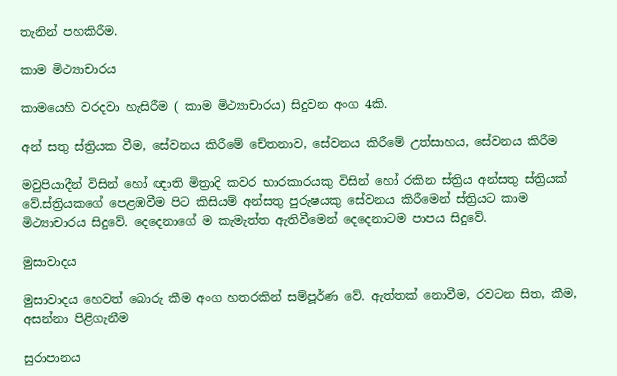තැනින් පහකිරීම.

කාම මිථ්‍යාචාරය

කාමයෙහි වරදවා හැසිරීම ( කාම මිථ්‍යාචාරය) සිදුවන අංග 4කි.

අන් සතු ස්ත්‍රියක වීම, සේවනය කිරීමේ චේතනාව, සේවනය කිරීමේ උත්සාහය, සේවනය කිරීම

මවුපියාදීන් විසින් හෝ ඥාති මිත්‍රාදි කවර භාරකාරයකු විසින් හෝ රකින ස්ත්‍රිය අන්සතු ස්ත්‍රියක් වේ.ස්ත්‍රියකගේ පෙළඹවීම පිට කිසියම් අන්සතු පුරුෂයකු සේවනය කිරීමෙන් ස්ත්‍රියට කාම මිථ්‍යාචාරය සිදුවේ. දෙදෙනාගේ ම කැමැත්ත ඇතිවීමෙන් දෙදෙනාටම පාපය සිදුවේ.

මුසාවාදය

මුසාවාදය හෙවත් බොරු කීම අංග හතරකින් සම්පූර්ණ වේ. ඇත්තක් නොවීම, රවටන සිත, කීම, අසන්නා පිළිගැනීම

සුරාපානය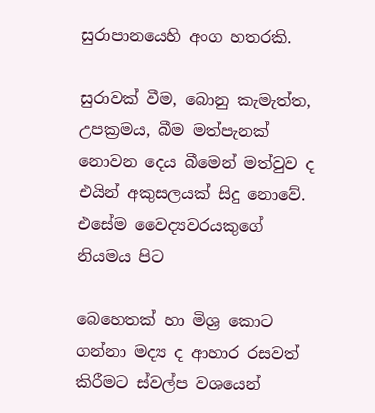සුරාපානයෙහි අංග හතරකි.

සුරාවක් වීම, බොනු කැමැත්ත, උපක්‍රමය, බීම මත්පැනක් නොවන දෙය බීමෙන් මත්වුව ද එයින් අකුසලයක් සිදු නොවේ. එසේම වෛද්‍යවරයකුගේ නියමය පිට

බෙහෙතක් හා මිශ්‍ර කොට ගන්නා මද්‍ය ද ආහාර රසවත් කිරීමට ස්වල්ප වශයෙන්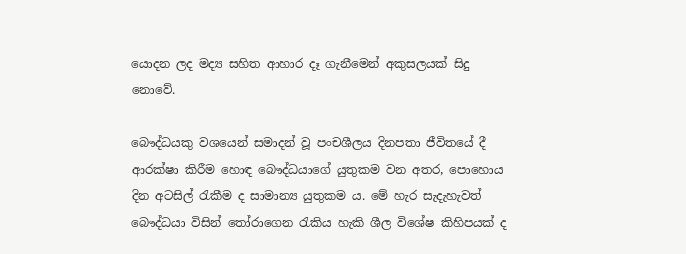යොදන ලද මද්‍ය සහිත ආහාර දෑ ගැනීමෙන් අකුසලයක් සිදු නොවේ.

බෞද්ධයකු වශයෙන් සමාදන් වූ පංචශීලය දිනපතා ජීවිතයේ දී ආරක්ෂා කිරීම හොඳ බෞද්ධයාගේ යුතුකම වන අතර, පොහොය දින අටසිල් රැකීම ද සාමාන්‍ය යුතුකම ය. මේ හැර සැදැහැවත් බෞද්ධයා විසින් තෝරාගෙන රැකිය හැකි ශීල විශේෂ කිහිපයක් ද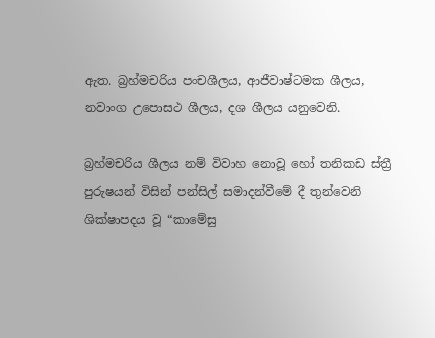ඇත. බ්‍රහ්මචරිය පංචශීලය, ආජීවාෂ්ටමක ශීලය, නවාංග උපොසථ ශීලය, දශ ශීලය යනුවෙනි.

බ්‍රහ්මචරිය ශීලය නම් විවාහ නොවූ හෝ තනිකඩ ස්ත්‍රී පුරුෂයන් විසින් පන්සිල් සමාදන්වීමේ දී තුන්වෙනි ශික්ෂාපදය වූ “කාමේසු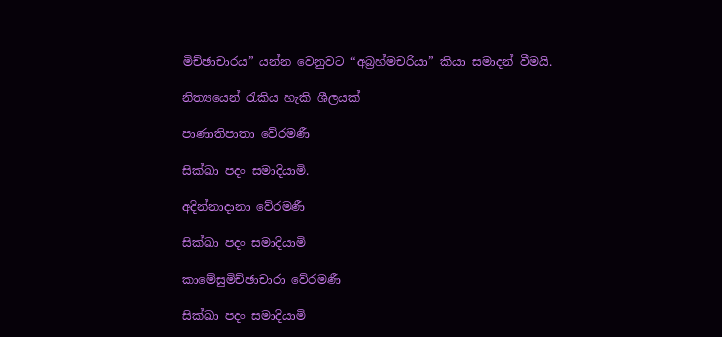මිච්ඡාචාරය” යන්න වෙනුවට “අබ්‍රහ්මචරියා” කියා සමාදන් වීමයි.

නිත්‍යයෙන් රැකිය හැකි ශීලයක්

පාණාතිපාතා වේරමණී

සික්ඛා පදං සමාදියාමි.

අදින්නාදානා වේරමණී

සික්ඛා පදං සමාදියාමි

කාමේසුමිච්ඡාචාරා වේරමණී

සික්ඛා පදං සමාදියාමි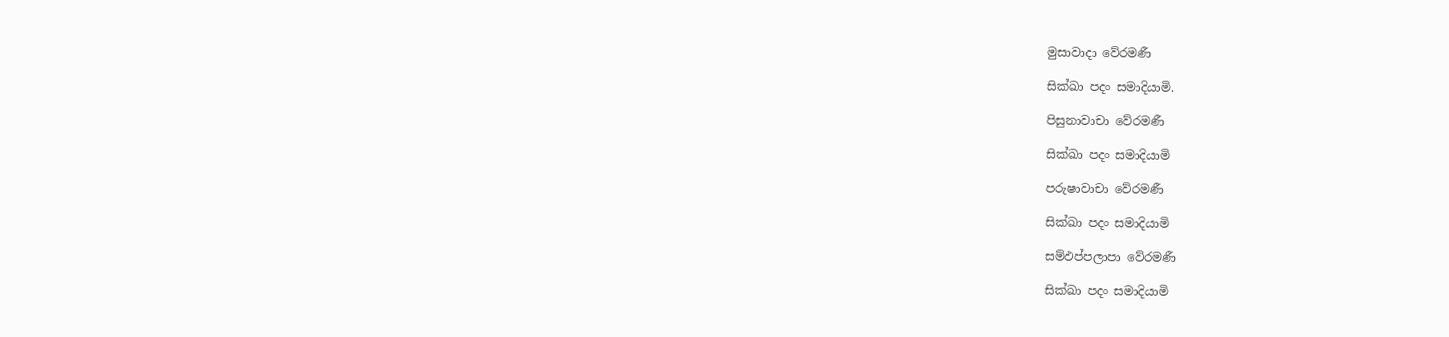මුසාවාදා වේරමණී

සික්ඛා පදං සමාදියාමි.

පිසුනාවාචා වේරමණී

සික්ඛා පදං සමාදියාමි

පරුෂාවාචා වේරමණී

සික්ඛා පදං සමාදියාමි

සම්ඵප්පලාපා වේරමණී

සික්ඛා පදං සමාදියාමි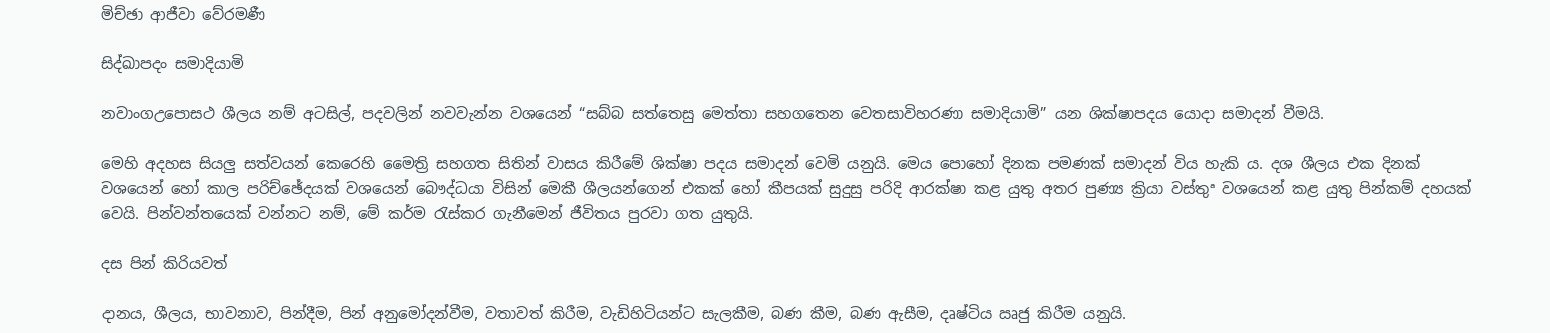මිච්ඡා ආජීවා වේරමණී

සිද්ඛාපදං සමාදියාමි

නවාංගඋපොසථ ශීලය නම් අටසිල්, පදවලින් නවවැන්න වශයෙන් “සබ්බ සත්තෙසු මෙත්තා සහගතෙන වෙතසාවිහරණා සමාදියාමි” යන ශික්ෂාපදය යොදා සමාදන් වීමයි.

මෙහි අදහස සියලු සත්වයන් කෙරෙහි මෛත්‍රි සහගත සිතින් වාසය කිරීමේ ශික්ෂා පදය සමාදන් වෙමි යනුයි. මෙය පොහෝ දිනක පමණක් සමාදන් විය හැකි ය. දශ ශීලය එක දිනක් වශයෙන් හෝ කාල පරිච්ඡේදයක් වශයෙන් බෞද්ධයා විසින් මෙකී ශීලයන්ගෙන් එකක් හෝ කීපයක් සුදුසු පරිදි ආරක්ෂා කළ යුතු අතර පුණ්‍ය ක්‍රියා වස්තුª වශයෙන් කළ යුතු පින්කම් දහයක් වෙයි. පින්වන්තයෙක් වන්නට නම්, මේ කර්ම රැස්කර ගැනීමෙන් ජීවිතය පුරවා ගත යුතුයි.

දස පින් කිරියවත්

දානය, ශීලය, භාවනාව, පින්දීම, පින් අනුමෝදන්වීම, වතාවත් කිරීම, වැඩිහිටියන්ට සැලකීම, බණ කීම, බණ ඇසීම, දෘෂ්ටිය ඍජු කිරීම යනුයි.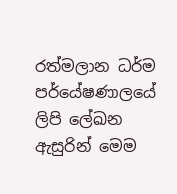රත්මලාන ධර්ම පර්යේෂණාලයේ ලිපි ලේඛන ඇසුරින් මෙම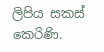ලිපිය සකස් කෙරිණි.